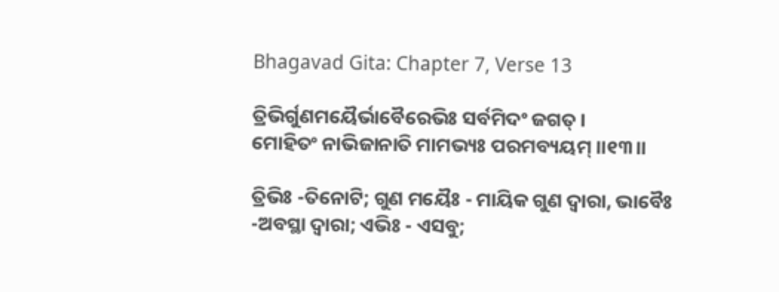Bhagavad Gita: Chapter 7, Verse 13

ତ୍ରିଭିର୍ଗୁଣମୟୈର୍ଭାବୈରେଭିଃ ସର୍ବମିଦଂ ଜଗତ୍ ।
ମୋହିତଂ ନାଭିଜାନାତି ମାମଭ୍ୟଃ ପରମବ୍ୟୟମ୍ ।।୧୩।।

ତ୍ରିଭିଃ -ତିନୋଟି; ଗୁଣ ମୟୈଃ - ମାୟିକ ଗୁଣ ଦ୍ୱାରା, ଭାବୈଃ -ଅବସ୍ଥା ଦ୍ୱାରା; ଏଭିଃ - ଏସବୁ;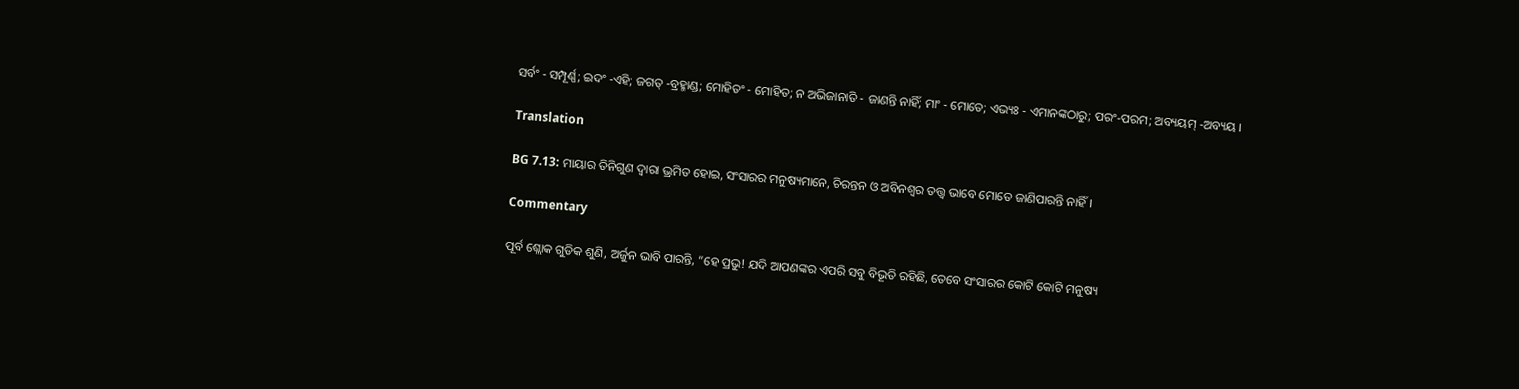ସର୍ବଂ - ସମ୍ପୂର୍ଣ୍ଣ; ଇଦଂ -ଏହି; ଜଗତ୍ -ବ୍ରହ୍ମାଣ୍ଡ; ମୋହିତଂ - ମୋହିତ; ନ ଅଭିଜାନାତି - ଜାଣନ୍ତି ନାହିଁ; ମାଂ - ମୋତେ; ଏଭ୍ୟଃ - ଏମାନଙ୍କଠାରୁ; ପରଂ-ପରମ; ଅବ୍ୟୟମ୍ -ଅବ୍ୟୟ ।

Translation

BG 7.13: ମାୟାର ତିନିଗୁଣ ଦ୍ୱାରା ଭ୍ରମିତ ହୋଇ, ସଂସାରର ମନୁଷ୍ୟମାନେ, ଚିରନ୍ତନ ଓ ଅବିନଶ୍ୱର ତତ୍ତ୍ୱ ଭାବେ ମୋତେ ଜାଣିପାରନ୍ତି ନାହିଁ ।

Commentary

ପୂର୍ବ ଶ୍ଲୋକ ଗୁଡିକ ଶୁଣି, ଅର୍ଜୁନ ଭାବି ପାରନ୍ତି, “ହେ ପ୍ରଭୁ! ଯଦି ଆପଣଙ୍କର ଏପରି ସବୁ ବିଭୂତି ରହିଛି, ତେବେ ସଂସାରର କୋଟି କୋଟି ମନୁଷ୍ୟ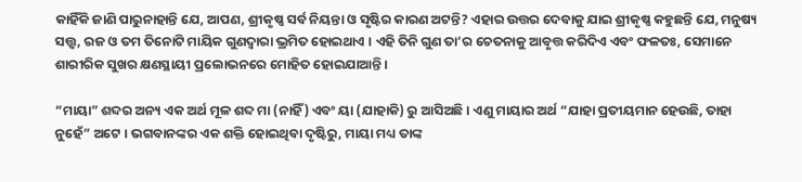କାହିଁକି ଜାଣି ପାରୁନାହାନ୍ତି ଯେ, ଆପଣ, ଶ୍ରୀକୃଷ୍ଣ ସର୍ବ ନିୟନ୍ତା ଓ ସୃଷ୍ଟିର କାରଣ ଅଟନ୍ତି? ଏହାର ଉତ୍ତର ଦେବାକୁ ଯାଇ ଶ୍ରୀକୃଷ୍ଣ କହୁଛନ୍ତି ଯେ, ମନୁଷ୍ୟ ସତ୍ତ୍ୱ, ରଜ ଓ ତମ ତିନୋଟି ମାୟିକ ଗୁଣଦ୍ୱାରା ଭ୍ରମିତ ହୋଇଥାଏ । ଏହି ତିନି ଗୁଣ ତା’ର ଚେତନାକୁ ଆବୃତ୍ତ କରିଦିଏ ଏବଂ ଫଳତଃ, ସେମାନେ ଶାରୀରିକ ସୁଖର କ୍ଷଣସ୍ଥାୟୀ ପ୍ରଲୋଭନରେ ମୋହିତ ହୋଇଯାଆନ୍ତି ।

“ମାୟା” ଶବ୍ଦର ଅନ୍ୟ ଏକ ଅର୍ଥ ମୂଳ ଶବ୍ଦ ମା (ନାହିଁ) ଏବଂ ୟା (ଯାହାକି) ରୁ ଆସିଅଛି । ଏଣୁ ମାୟାର ଅର୍ଥ “ଯାହା ପ୍ରତୀୟମାନ ହେଉଛି, ତାହା ନୁହେଁ” ଅଟେ । ଭଗବାନଙ୍କର ଏକ ଶକ୍ତି ହୋଇଥିବା ଦୃଷ୍ଟିରୁ, ମାୟା ମଧ୍ୟ ତାଙ୍କ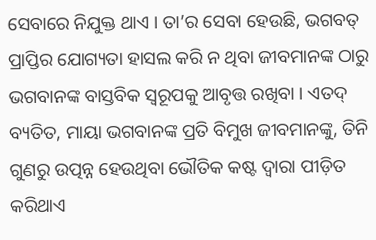ସେବାରେ ନିଯୁକ୍ତ ଥାଏ । ତା’ର ସେବା ହେଉଛି, ଭଗବତ୍ ପ୍ରାପ୍ତିର ଯୋଗ୍ୟତା ହାସଲ କରି ନ ଥିବା ଜୀବମାନଙ୍କ ଠାରୁ ଭଗବାନଙ୍କ ବାସ୍ତବିକ ସ୍ୱରୂପକୁ ଆବୃତ୍ତ ରଖିବା । ଏତଦ୍ ବ୍ୟତିତ, ମାୟା ଭଗବାନଙ୍କ ପ୍ରତି ବିମୁଖ ଜୀବମାନଙ୍କୁ, ତିନି ଗୁଣରୁ ଉତ୍ପନ୍ନ ହେଉଥିବା ଭୌତିକ କଷ୍ଟ ଦ୍ୱାରା ପୀଡ଼ିତ କରିଥାଏ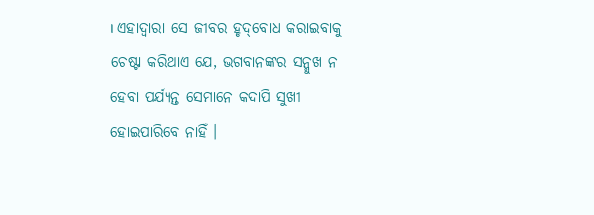। ଏହାଦ୍ୱାରା ସେ ଜୀବର ହୃଦ୍‌ବୋଧ କରାଇବାକୁ ଚେଷ୍ଟା କରିଥାଏ ଯେ, ଭଗବାନଙ୍କର ସନ୍ମୁଖ ନ ହେବା ପର୍ଯ୍ୟନ୍ତ ସେମାନେ କଦାପି ସୁଖୀ ହୋଇପାରିବେ ନାହିଁ ।